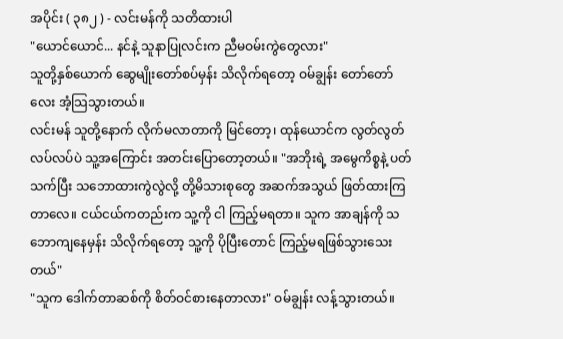အပိုင်း ( ၃၈၂ ) - လင်းမန်ကို သတိထားပါ
"ယောင်ယောင်... နင်နဲ့ သူနာပြုလင်းက ညီမဝမ်းကွဲတွေလား"
သူတို့နှစ်ယောက် ဆွေမျိုးတော်စပ်မှန်း သိလိုက်ရတော့ ဝမ်ချွန်း တော်တော်လေး အံ့သြသွားတယ်။
လင်းမန် သူတို့နောက် လိုက်မလာတာကို မြင်တော့၊ ထုန်ယောင်က လွတ်လွတ်လပ်လပ်ပဲ သူ့အကြောင်း အတင်းပြောတော့တယ်။ "အဘိုးရဲ့ အမွေကိစ္စနဲ့ ပတ်သက်ပြီး သဘောထားကွဲလွဲလို့ တို့မိသားစုတွေ အဆက်အသွယ် ဖြတ်ထားကြတာလေ။ ငယ်ငယ်ကတည်းက သူ့ကို ငါ ကြည့်မရတာ။ သူက အာချန်ကို သဘောကျနေမှန်း သိလိုက်ရတော့ သူ့ကို ပိုပြီးတောင် ကြည့်မရဖြစ်သွားသေးတယ်"
"သူက ဒေါက်တာဆစ်ကို စိတ်ဝင်စားနေတာလား" ဝမ်ချွန်း လန့်သွားတယ်။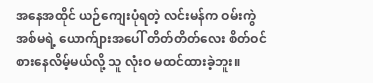အနေအထိုင် ယဉ်ကျေးပုံရတဲ့ လင်းမန်က ဝမ်းကွဲအစ်မရဲ့ ယောက်ျားအပေါ် တိတ်တိတ်လေး စိတ်ဝင်စားနေလိမ့်မယ်လို့ သူ လုံးဝ မထင်ထားခဲ့ဘူး။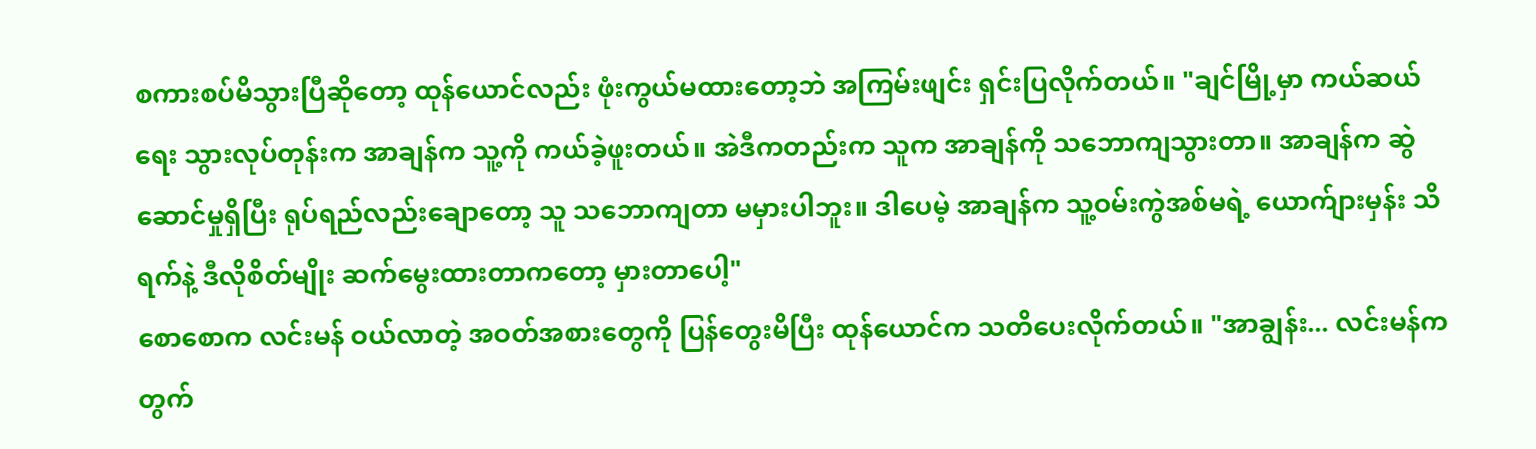စကားစပ်မိသွားပြီဆိုတော့ ထုန်ယောင်လည်း ဖုံးကွယ်မထားတော့ဘဲ အကြမ်းဖျင်း ရှင်းပြလိုက်တယ်။ "ချင်မြို့မှာ ကယ်ဆယ်ရေး သွားလုပ်တုန်းက အာချန်က သူ့ကို ကယ်ခဲ့ဖူးတယ်။ အဲဒီကတည်းက သူက အာချန်ကို သဘောကျသွားတာ။ အာချန်က ဆွဲဆောင်မှုရှိပြီး ရုပ်ရည်လည်းချောတော့ သူ သဘောကျတာ မမှားပါဘူး။ ဒါပေမဲ့ အာချန်က သူ့ဝမ်းကွဲအစ်မရဲ့ ယောက်ျားမှန်း သိရက်နဲ့ ဒီလိုစိတ်မျိုး ဆက်မွေးထားတာကတော့ မှားတာပေါ့"
စောစောက လင်းမန် ဝယ်လာတဲ့ အဝတ်အစားတွေကို ပြန်တွေးမိပြီး ထုန်ယောင်က သတိပေးလိုက်တယ်။ "အာချွန်း... လင်းမန်က တွက်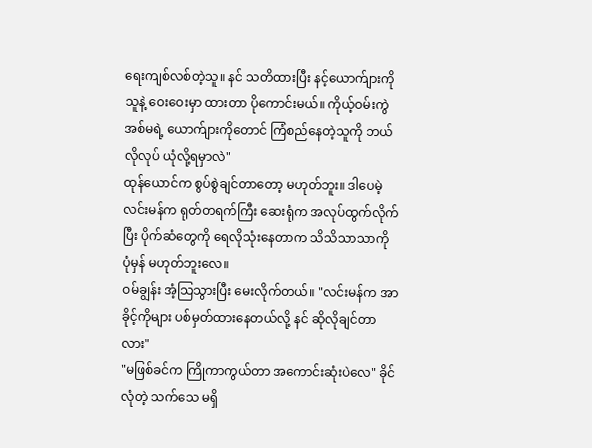ရေးကျစ်လစ်တဲ့သူ။ နင် သတိထားပြီး နင့်ယောက်ျားကို သူနဲ့ ဝေးဝေးမှာ ထားတာ ပိုကောင်းမယ်။ ကိုယ့်ဝမ်းကွဲအစ်မရဲ့ ယောက်ျားကိုတောင် ကြံစည်နေတဲ့သူကို ဘယ်လိုလုပ် ယုံလို့ရမှာလဲ"
ထုန်ယောင်က စွပ်စွဲချင်တာတော့ မဟုတ်ဘူး။ ဒါပေမဲ့ လင်းမန်က ရုတ်တရက်ကြီး ဆေးရုံက အလုပ်ထွက်လိုက်ပြီး ပိုက်ဆံတွေကို ရေလိုသုံးနေတာက သိသိသာသာကို ပုံမှန် မဟုတ်ဘူးလေ။
ဝမ်ချွန်း အံ့သြသွားပြီး မေးလိုက်တယ်။ "လင်းမန်က အာခိုင့်ကိုများ ပစ်မှတ်ထားနေတယ်လို့ နင် ဆိုလိုချင်တာလား"
"မဖြစ်ခင်က ကြိုကာကွယ်တာ အကောင်းဆုံးပဲလေ" ခိုင်လုံတဲ့ သက်သေ မရှိ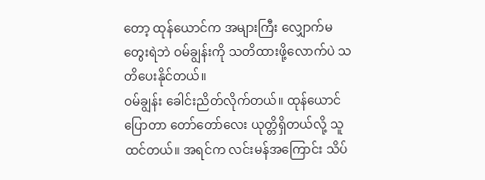တော့ ထုန်ယောင်က အများကြီး လျှောက်မတွေးရဲဘဲ ဝမ်ချွန်းကို သတိထားဖို့လောက်ပဲ သတိပေးနိုင်တယ်။
ဝမ်ချွန်း ခေါင်းညိတ်လိုက်တယ်။ ထုန်ယောင် ပြောတာ တော်တော်လေး ယုတ္တိရှိတယ်လို့ သူ ထင်တယ်။ အရင်က လင်းမန်အကြောင်း သိပ်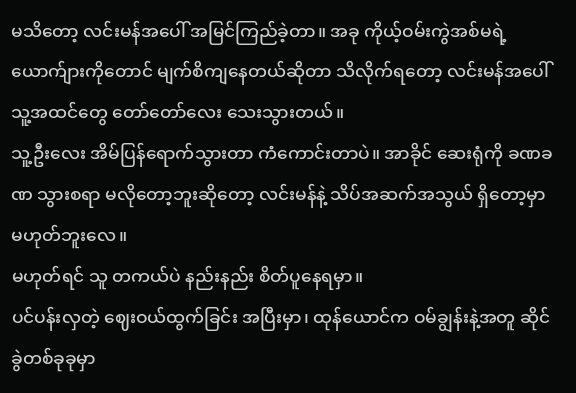မသိတော့ လင်းမန်အပေါ် အမြင်ကြည်ခဲ့တာ။ အခု ကိုယ့်ဝမ်းကွဲအစ်မရဲ့ ယောက်ျားကိုတောင် မျက်စိကျနေတယ်ဆိုတာ သိလိုက်ရတော့ လင်းမန်အပေါ် သူ့အထင်တွေ တော်တော်လေး သေးသွားတယ်။
သူ့ဦးလေး အိမ်ပြန်ရောက်သွားတာ ကံကောင်းတာပဲ။ အာခိုင် ဆေးရုံကို ခဏခဏ သွားစရာ မလိုတော့ဘူးဆိုတော့ လင်းမန်နဲ့ သိပ်အဆက်အသွယ် ရှိတော့မှာ မဟုတ်ဘူးလေ။
မဟုတ်ရင် သူ တကယ်ပဲ နည်းနည်း စိတ်ပူနေရမှာ။
ပင်ပန်းလှတဲ့ ဈေးဝယ်ထွက်ခြင်း အပြီးမှာ၊ ထုန်ယောင်က ဝမ်ချွန်းနဲ့အတူ ဆိုင်ခွဲတစ်ခုခုမှာ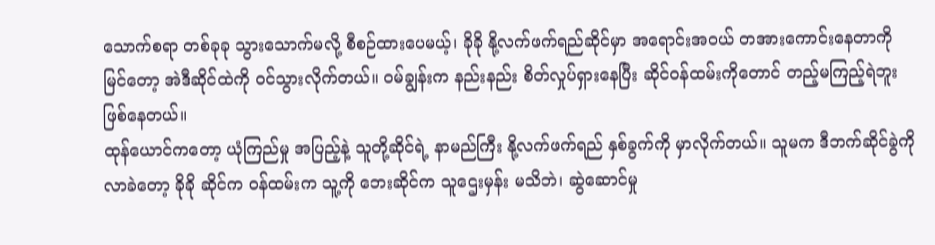သောက်စရာ တစ်ခုခု သွားသောက်မလို့ စီစဉ်ထားပေမယ့်၊ ခိုခို နို့လက်ဖက်ရည်ဆိုင်မှာ အရောင်းအဝယ် တအားကောင်းနေတာကို မြင်တော့ အဲဒီဆိုင်ထဲကို ဝင်သွားလိုက်တယ်။ ဝမ်ချွန်းက နည်းနည်း စိတ်လှုပ်ရှားနေပြီး ဆိုင်ဝန်ထမ်းကိုတောင် တည့်မကြည့်ရဲဘူး ဖြစ်နေတယ်။
ထုန်ယောင်ကတော့ ယုံကြည်မှု အပြည့်နဲ့ သူတို့ဆိုင်ရဲ့ နာမည်ကြီး နို့လက်ဖက်ရည် နှစ်ခွက်ကို မှာလိုက်တယ်။ သူမက ဒီဘက်ဆိုင်ခွဲကို လာခဲတော့ ခိုခို ဆိုင်က ဝန်ထမ်းက သူ့ကို ဘေးဆိုင်က သူဌေးမှန်း မသိဘဲ၊ ဆွဲဆောင်မှု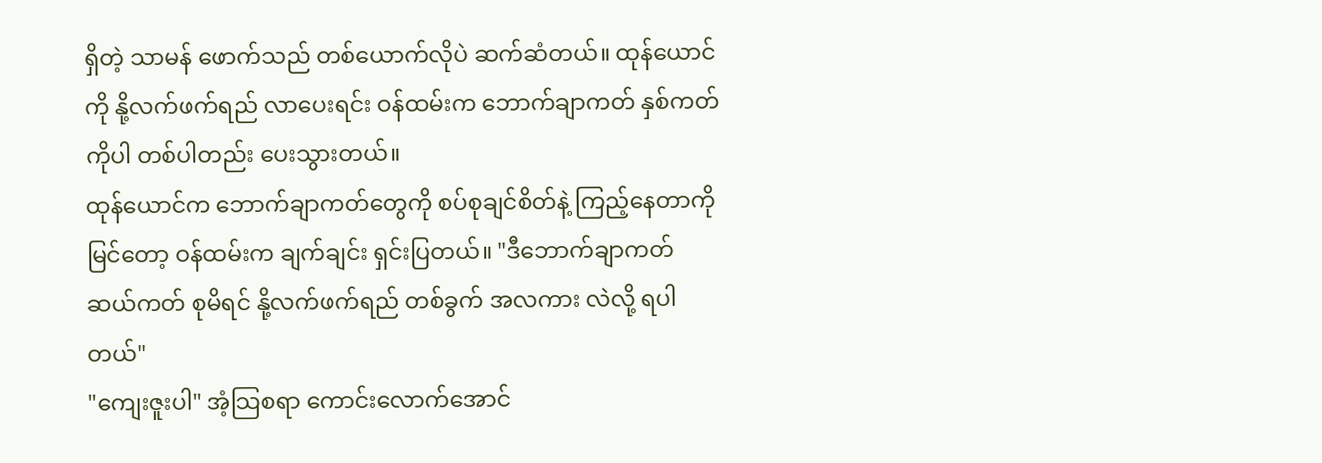ရှိတဲ့ သာမန် ဖောက်သည် တစ်ယောက်လိုပဲ ဆက်ဆံတယ်။ ထုန်ယောင်ကို နို့လက်ဖက်ရည် လာပေးရင်း ဝန်ထမ်းက ဘောက်ချာကတ် နှစ်ကတ်ကိုပါ တစ်ပါတည်း ပေးသွားတယ်။
ထုန်ယောင်က ဘောက်ချာကတ်တွေကို စပ်စုချင်စိတ်နဲ့ ကြည့်နေတာကို မြင်တော့ ဝန်ထမ်းက ချက်ချင်း ရှင်းပြတယ်။ "ဒီဘောက်ချာကတ် ဆယ်ကတ် စုမိရင် နို့လက်ဖက်ရည် တစ်ခွက် အလကား လဲလို့ ရပါတယ်"
"ကျေးဇူးပါ" အံ့သြစရာ ကောင်းလောက်အောင်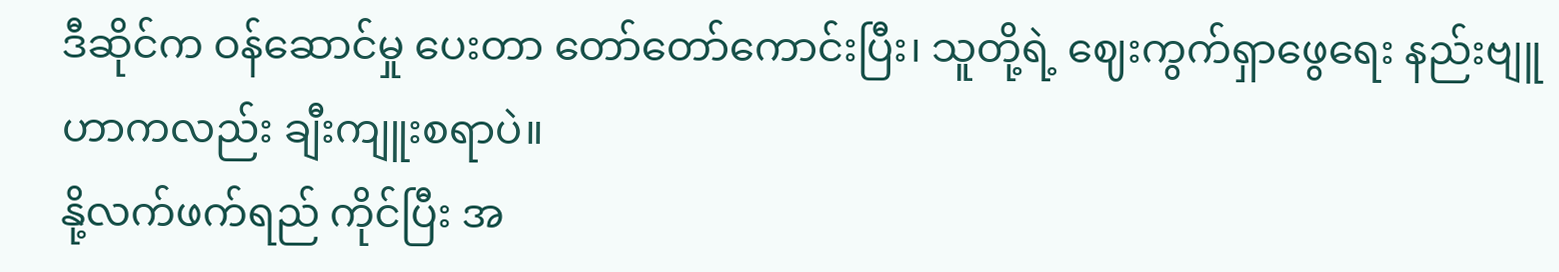ဒီဆိုင်က ဝန်ဆောင်မှု ပေးတာ တော်တော်ကောင်းပြီး၊ သူတို့ရဲ့ ဈေးကွက်ရှာဖွေရေး နည်းဗျူဟာကလည်း ချီးကျူးစရာပဲ။
နို့လက်ဖက်ရည် ကိုင်ပြီး အ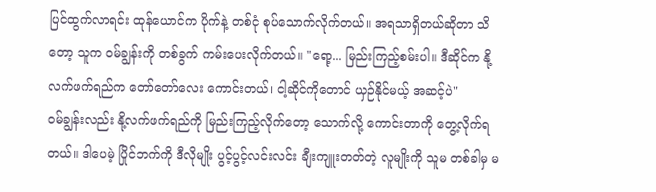ပြင်ထွက်လာရင်း ထုန်ယောင်က ပိုက်နဲ့ တစ်ငုံ စုပ်သောက်လိုက်တယ်။ အရသာရှိတယ်ဆိုတာ သိတော့ သူက ဝမ်ချွန်းကို တစ်ခွက် ကမ်းပေးလိုက်တယ်။ "ရော့... မြည်းကြည့်စမ်းပါ။ ဒီဆိုင်က နို့လက်ဖက်ရည်က တော်တော်လေး ကောင်းတယ်၊ ငါ့ဆိုင်ကိုတောင် ယှဉ်နိုင်မယ့် အဆင့်ပဲ"
ဝမ်ချွန်းလည်း နို့လက်ဖက်ရည်ကို မြည်းကြည့်လိုက်တော့ သောက်လို့ ကောင်းတာကို တွေ့လိုက်ရတယ်။ ဒါပေမဲ့ ပြိုင်ဘက်ကို ဒီလိုမျိုး ပွင့်ပွင့်လင်းလင်း ချီးကျူးတတ်တဲ့ လူမျိုးကို သူမ တစ်ခါမှ မ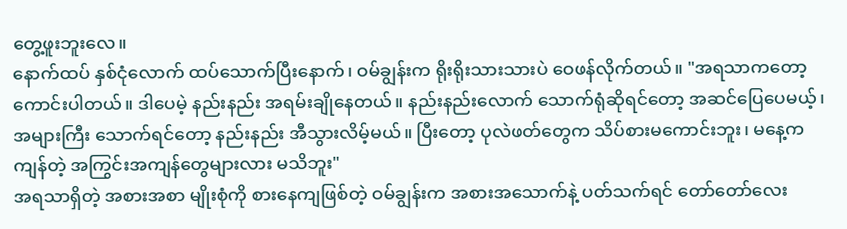တွေ့ဖူးဘူးလေ။
နောက်ထပ် နှစ်ငုံလောက် ထပ်သောက်ပြီးနောက်၊ ဝမ်ချွန်းက ရိုးရိုးသားသားပဲ ဝေဖန်လိုက်တယ်။ "အရသာကတော့ ကောင်းပါတယ်။ ဒါပေမဲ့ နည်းနည်း အရမ်းချိုနေတယ်။ နည်းနည်းလောက် သောက်ရုံဆိုရင်တော့ အဆင်ပြေပေမယ့်၊ အများကြီး သောက်ရင်တော့ နည်းနည်း အီသွားလိမ့်မယ်။ ပြီးတော့ ပုလဲဖတ်တွေက သိပ်စားမကောင်းဘူး၊ မနေ့က ကျန်တဲ့ အကြွင်းအကျန်တွေများလား မသိဘူး"
အရသာရှိတဲ့ အစားအစာ မျိုးစုံကို စားနေကျဖြစ်တဲ့ ဝမ်ချွန်းက အစားအသောက်နဲ့ ပတ်သက်ရင် တော်တော်လေး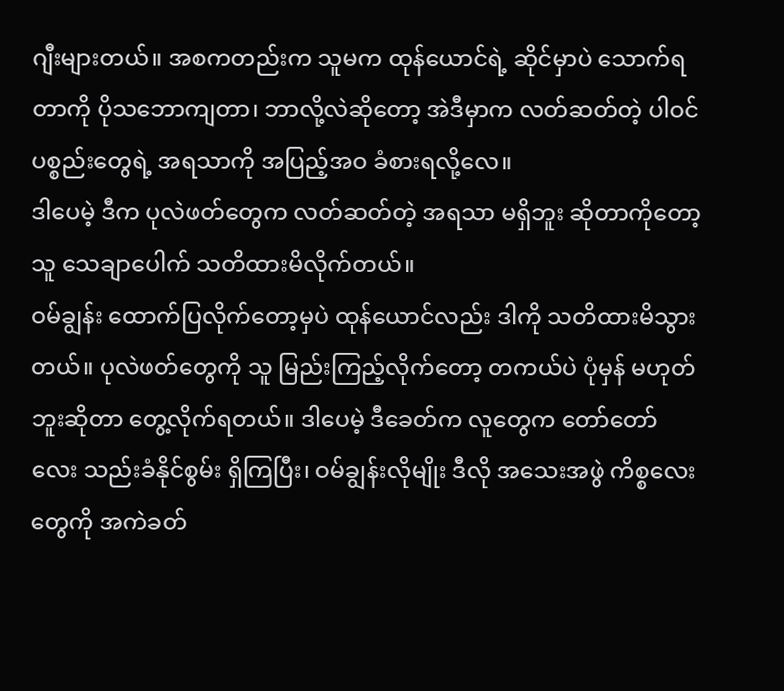ဂျီးများတယ်။ အစကတည်းက သူမက ထုန်ယောင်ရဲ့ ဆိုင်မှာပဲ သောက်ရတာကို ပိုသဘောကျတာ၊ ဘာလို့လဲဆိုတော့ အဲဒီမှာက လတ်ဆတ်တဲ့ ပါဝင်ပစ္စည်းတွေရဲ့ အရသာကို အပြည့်အဝ ခံစားရလို့လေ။
ဒါပေမဲ့ ဒီက ပုလဲဖတ်တွေက လတ်ဆတ်တဲ့ အရသာ မရှိဘူး ဆိုတာကိုတော့ သူ သေချာပေါက် သတိထားမိလိုက်တယ်။
ဝမ်ချွန်း ထောက်ပြလိုက်တော့မှပဲ ထုန်ယောင်လည်း ဒါကို သတိထားမိသွားတယ်။ ပုလဲဖတ်တွေကို သူ မြည်းကြည့်လိုက်တော့ တကယ်ပဲ ပုံမှန် မဟုတ်ဘူးဆိုတာ တွေ့လိုက်ရတယ်။ ဒါပေမဲ့ ဒီခေတ်က လူတွေက တော်တော်လေး သည်းခံနိုင်စွမ်း ရှိကြပြီး၊ ဝမ်ချွန်းလိုမျိုး ဒီလို အသေးအဖွဲ ကိစ္စလေးတွေကို အကဲခတ်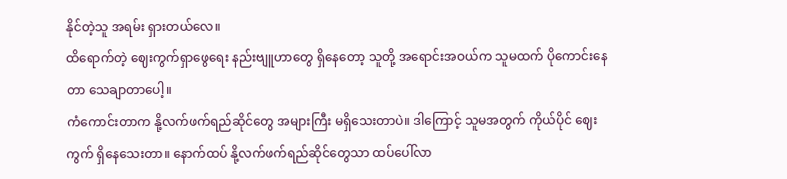နိုင်တဲ့သူ အရမ်း ရှားတယ်လေ။
ထိရောက်တဲ့ ဈေးကွက်ရှာဖွေရေး နည်းဗျူဟာတွေ ရှိနေတော့ သူတို့ အရောင်းအဝယ်က သူမထက် ပိုကောင်းနေတာ သေချာတာပေါ့။
ကံကောင်းတာက နို့လက်ဖက်ရည်ဆိုင်တွေ အများကြီး မရှိသေးတာပဲ။ ဒါကြောင့် သူမအတွက် ကိုယ်ပိုင် ဈေးကွက် ရှိနေသေးတာ။ နောက်ထပ် နို့လက်ဖက်ရည်ဆိုင်တွေသာ ထပ်ပေါ်လာ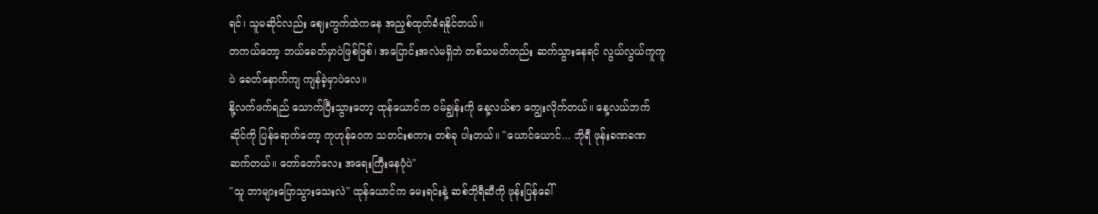ရင်၊ သူမဆိုင်လည်း ဈေးကွက်ထဲကနေ အညှစ်ထုတ်ခံရနိုင်တယ်။
တကယ်တော့ ဘယ်ခေတ်မှာပဲဖြစ်ဖြစ်၊ အပြောင်းအလဲမရှိဘဲ တစ်သမတ်တည်း ဆက်သွားနေရင် လွယ်လွယ်ကူကူပဲ ခေတ်နောက်ကျ ကျန်ခဲ့မှာပဲလေ။
နို့လက်ဖက်ရည် သောက်ပြီးသွားတော့ ထုန်ယောင်က ဝမ်ချွန်းကို နေ့လယ်စာ ကျွေးလိုက်တယ်။ နေ့လယ်ဘက် ဆိုင်ကို ပြန်ရောက်တော့ ကုဟုန်ဝေက သတင်းစကား တစ်ခု ပါးတယ်။ "ယောင်ယောင်... ဘိုရီ ဖုန်းခဏခဏ ဆက်တယ်။ တော်တော်လေး အရေးကြီးနေပုံပဲ"
"သူ ဘာများပြောသွားသေးလဲ" ထုန်ယောင်က မေးရင်းနဲ့ ဆစ်ဘိုရီဆီကို ဖုန်းပြန်ခေါ်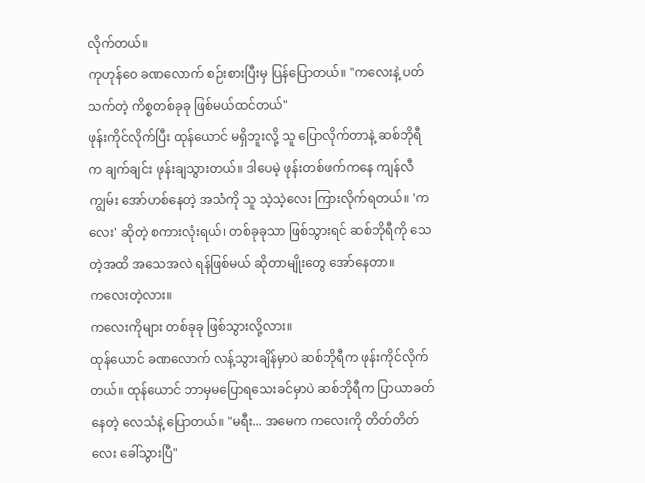လိုက်တယ်။
ကုဟုန်ဝေ ခဏလောက် စဉ်းစားပြီးမှ ပြန်ပြောတယ်။ "ကလေးနဲ့ ပတ်သက်တဲ့ ကိစ္စတစ်ခုခု ဖြစ်မယ်ထင်တယ်"
ဖုန်းကိုင်လိုက်ပြီး ထုန်ယောင် မရှိဘူးလို့ သူ ပြောလိုက်တာနဲ့ ဆစ်ဘိုရီက ချက်ချင်း ဖုန်းချသွားတယ်။ ဒါပေမဲ့ ဖုန်းတစ်ဖက်ကနေ ကျန်လီကျွမ်း အော်ဟစ်နေတဲ့ အသံကို သူ သဲ့သဲ့လေး ကြားလိုက်ရတယ်။ 'ကလေး' ဆိုတဲ့ စကားလုံးရယ်၊ တစ်ခုခုသာ ဖြစ်သွားရင် ဆစ်ဘိုရီကို သေတဲ့အထိ အသေအလဲ ရန်ဖြစ်မယ် ဆိုတာမျိုးတွေ အော်နေတာ။
ကလေးတဲ့လား။
ကလေးကိုများ တစ်ခုခု ဖြစ်သွားလို့လား။
ထုန်ယောင် ခဏလောက် လန့်သွားချိန်မှာပဲ ဆစ်ဘိုရီက ဖုန်းကိုင်လိုက်တယ်။ ထုန်ယောင် ဘာမှမပြောရသေးခင်မှာပဲ ဆစ်ဘိုရီက ပြာယာခတ်နေတဲ့ လေသံနဲ့ ပြောတယ်။ "မရီး... အမေက ကလေးကို တိတ်တိတ်လေး ခေါ်သွားပြီ"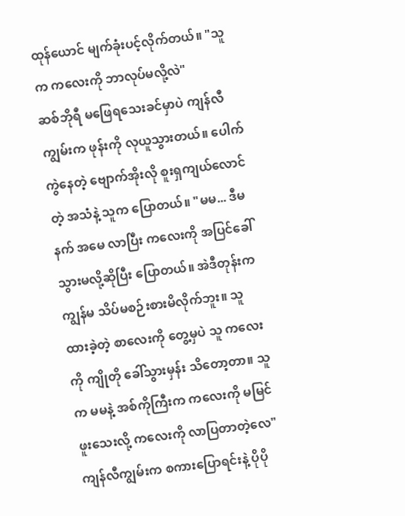ထုန်ယောင် မျက်ခုံးပင့်လိုက်တယ်။ "သူက ကလေးကို ဘာလုပ်မလို့လဲ"
ဆစ်ဘိုရီ မဖြေရသေးခင်မှာပဲ ကျန်လီကျွမ်းက ဖုန်းကို လုယူသွားတယ်။ ပေါက်ကွဲနေတဲ့ ဗျောက်အိုးလို စူးရှကျယ်လောင်တဲ့ အသံနဲ့ သူက ပြောတယ်။ "မမ... ဒီမနက် အမေ လာပြီး ကလေးကို အပြင်ခေါ်သွားမလို့ဆိုပြီး ပြောတယ်။ အဲဒီတုန်းက ကျွန်မ သိပ်မစဉ်းစားမိလိုက်ဘူး။ သူထားခဲ့တဲ့ စာလေးကို တွေ့မှပဲ သူ ကလေးကို ကျိုတို ခေါ်သွားမှန်း သိတော့တာ။ သူက မမနဲ့ အစ်ကိုကြီးက ကလေးကို မမြင်ဖူးသေးလို့ ကလေးကို လာပြတာတဲ့လေ"
ကျန်လီကျွမ်းက စကားပြောရင်းနဲ့ ပိုပို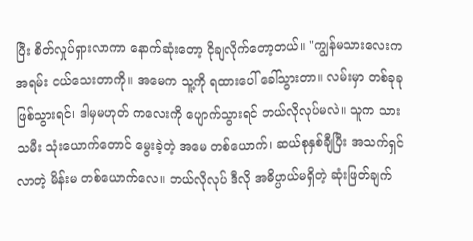ပြီး စိတ်လှုပ်ရှားလာကာ နောက်ဆုံးတော့ ငိုချလိုက်တော့တယ်။ "ကျွန်မသားလေးက အရမ်း ငယ်သေးတာကို။ အမေက သူ့ကို ရထားပေါ် ခေါ်သွားတာ။ လမ်းမှာ တစ်ခုခု ဖြစ်သွားရင်၊ ဒါမှမဟုတ် ကလေးကို ပျောက်သွားရင် ဘယ်လိုလုပ်မလဲ။ သူက သားသမီး သုံးယောက်တောင် မွေးခဲ့တဲ့ အမေ တစ်ယောက်၊ ဆယ်စုနှစ်ချီပြီး အသက်ရှင်လာတဲ့ မိန်းမ တစ်ယောက်လေ။ ဘယ်လိုလုပ် ဒီလို အဓိပ္ပာယ်မရှိတဲ့ ဆုံးဖြတ်ချက်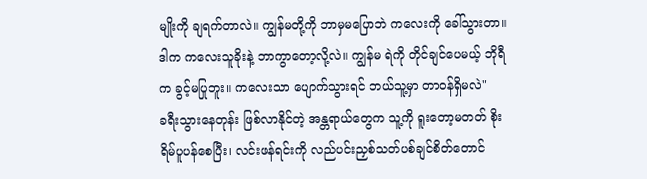မျိုးကို ချရက်တာလဲ။ ကျွန်မတို့ကို ဘာမှမပြောဘဲ ကလေးကို ခေါ်သွားတာ။ ဒါက ကလေးသူခိုးနဲ့ ဘာကွာတော့လို့လဲ။ ကျွန်မ ရဲကို တိုင်ချင်ပေမယ့် ဘိုရီက ခွင့်မပြုဘူး။ ကလေးသာ ပျောက်သွားရင် ဘယ်သူ့မှာ တာဝန်ရှိမလဲ"
ခရီးသွားနေတုန်း ဖြစ်လာနိုင်တဲ့ အန္တရာယ်တွေက သူ့ကို ရူးတော့မတတ် စိုးရိမ်ပူပန်စေပြီး၊ လင်းဖန်ရင်းကို လည်ပင်းညှစ်သတ်ပစ်ချင်စိတ်တောင်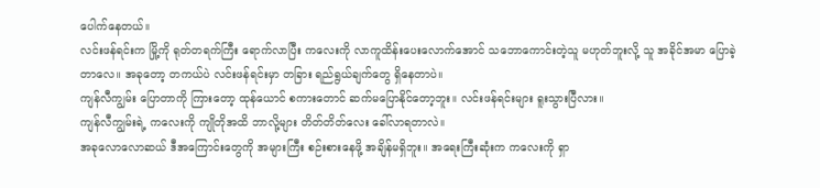ပေါက်နေတယ်။
လင်းဖန်ရင်းက မြို့ကို ရုတ်တရက်ကြီး ရောက်လာပြီး ကလေးကို လာကူထိန်းပေးလောက်အောင် သဘောကောင်းတဲ့သူ မဟုတ်ဘူးလို့ သူ အခိုင်အမာ ပြောခဲ့တာလေ။ အခုတော့ တကယ်ပဲ လင်းဖန်ရင်းမှာ တခြား ရည်ရွယ်ချက်တွေ ရှိနေတာပဲ။
ကျန်လီကျွမ်း ပြောတာကို ကြားတော့ ထုန်ယောင် စကားတောင် ဆက်မပြောနိုင်တော့ဘူး။ လင်းဖန်ရင်းများ ရူးသွားပြီလား။
ကျန်လီကျွမ်းရဲ့ ကလေးကို ကျိုတိုအထိ ဘာလို့များ တိတ်တိတ်လေး ခေါ်လာရတာလဲ။
အခုလောလောဆယ် ဒီအကြောင်းတွေကို အများကြီး စဉ်းစားနေဖို့ အချိန်မရှိဘူး။ အရေးကြီးဆုံးက ကလေးကို ရှာ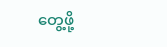တွေ့ဖို့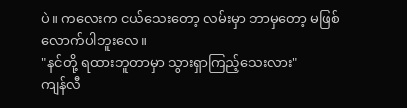ပဲ။ ကလေးက ငယ်သေးတော့ လမ်းမှာ ဘာမှတော့ မဖြစ်လောက်ပါဘူးလေ။
"နင်တို့ ရထားဘူတာမှာ သွားရှာကြည့်သေးလား"
ကျန်လီ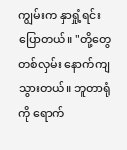ကျွမ်းက နှာရှုံ့ရင်း ပြောတယ်။ "တို့တွေ တစ်လှမ်း နောက်ကျသွားတယ်။ ဘူတာရုံကို ရောက်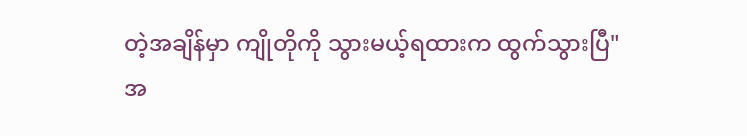တဲ့အချိန်မှာ ကျိုတိုကို သွားမယ့်ရထားက ထွက်သွားပြီ"
အ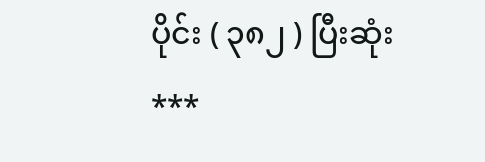ပိုင်း ( ၃၈၂ ) ပြီးဆုံး
***